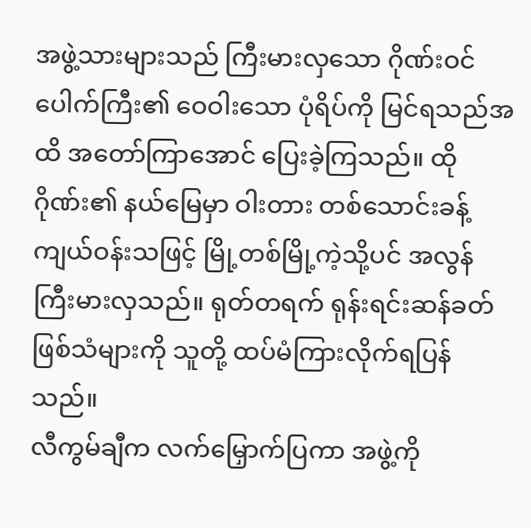အဖွဲ့သားများသည် ကြီးမားလှသော ဂိုဏ်းဝင်ပေါက်ကြီး၏ ဝေဝါးသော ပုံရိပ်ကို မြင်ရသည်အထိ အတော်ကြာအောင် ပြေးခဲ့ကြသည်။ ထိုဂိုဏ်း၏ နယ်မြေမှာ ဝါးတား တစ်သောင်းခန့် ကျယ်ဝန်းသဖြင့် မြို့တစ်မြို့ကဲ့သို့ပင် အလွန်ကြီးမားလှသည်။ ရုတ်တရက် ရုန်းရင်းဆန်ခတ်ဖြစ်သံများကို သူတို့ ထပ်မံကြားလိုက်ရပြန်သည်။
လီကွမ်ချီက လက်မြှောက်ပြကာ အဖွဲ့ကို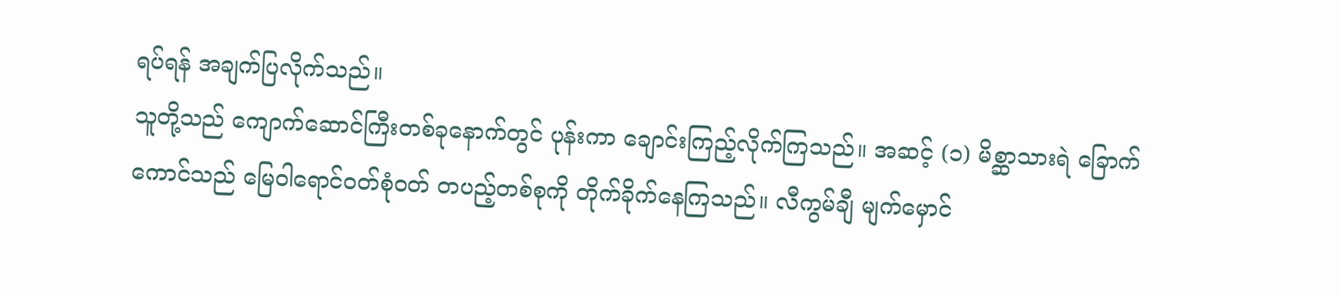ရပ်ရန် အချက်ပြလိုက်သည်။
သူတို့သည် ကျောက်ဆောင်ကြီးတစ်ခုနောက်တွင် ပုန်းကာ ချောင်းကြည့်လိုက်ကြသည်။ အဆင့် (၁) မိစ္ဆာသားရဲ ခြောက်ကောင်သည် မြေဝါရောင်ဝတ်စုံဝတ် တပည့်တစ်စုကို တိုက်ခိုက်နေကြသည်။ လီကွမ်ချီ မျက်မှောင်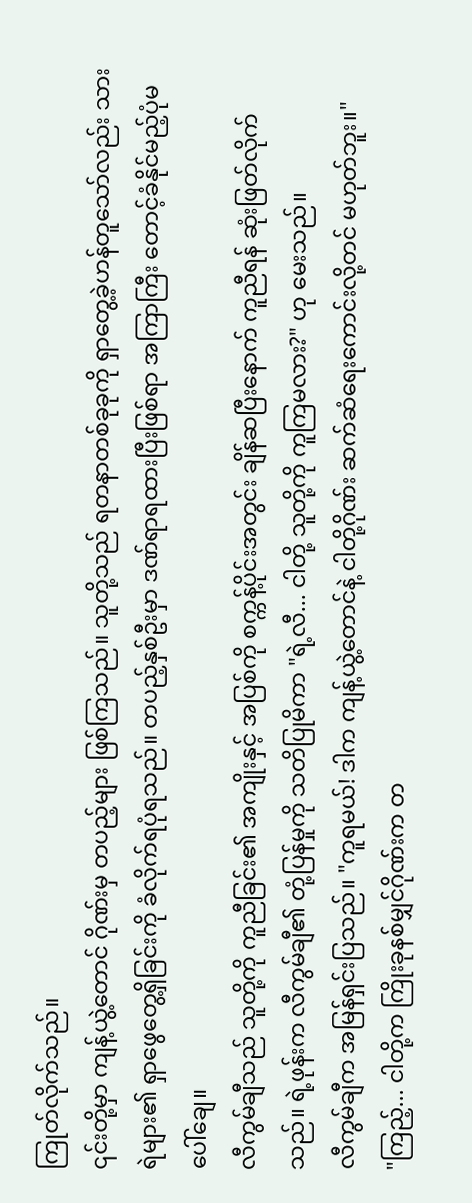ကြုတ်လိုက်သည်။
၎င်းတို့မှာ ကျန့်ယွဲ့တောင် ဂိုဏ်းမှ တပည့်များ ဖြစ်ကြသည်။ သူတို့သည် ရတနာတစ်ခုခုကို ရှာတွေ့ခဲ့ဟန်တူသော်လည်း သားရဲများ၏ ရှာဖွေတွေ့ရှိခြင်းကို ခံလိုက်ရပုံရသည်။ တပည့်နှစ်ဦးမှာ ဒဏ်ရာရထားပြီးဖြစ်ရာ အကြာကြီး တောင့်ခံနိုင်မည့်ပုံမပေါ်ချေ။
လီကွမ်ချီသည် သူတို့ကို ကူညီခြင်း၏ အကျိုးနှင့် အပြစ်ကို စက္ကန့်ပိုင်းအတွင်း ချိန်ဆပြီးနောက် ကူညီရန် ဆုံးဖြတ်လိုက်သည်။ ရဲ့ဖုန်းက လီကွမ်ချီ၏ တုံ့ပြန်မှုကို သတိပြုမိကာ "ရဲ့လီ... ငါတို့ သူတို့ကို ကူကြမလား?" ဟု မေးသည်။
လီကွမ်ချီက အမြန်ရှင်းပြသည်။ "ကူရမယ်! ဒါက ကျန့်ယွဲ့တောင်နဲ့ ငါတို့ဂိုဏ်း ဆက်ဆံရေးကောင်းလို့တင် မဟုတ်ဘူး။"
"ကြည့်... ငါတို့က ကြိုးခုနစ်မျှင်ဂိုဏ်းက တ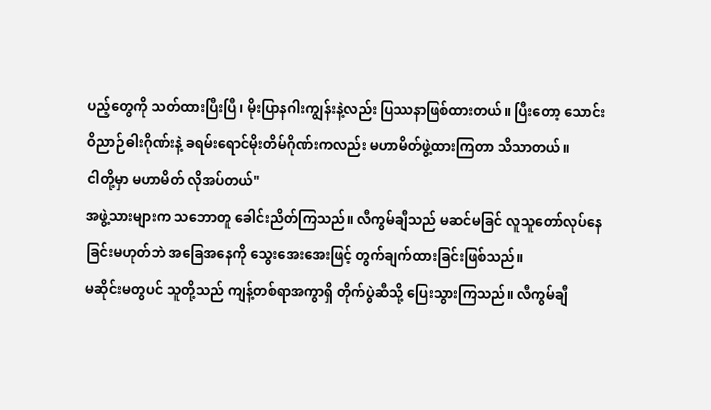ပည့်တွေကို သတ်ထားပြီးပြီ၊ မိုးပြာနဂါးကျွန်းနဲ့လည်း ပြဿနာဖြစ်ထားတယ်။ ပြီးတော့ သောင်းဝိညာဉ်ဓါးဂိုဏ်းနဲ့ ခရမ်းရောင်မိုးတိမ်ဂိုဏ်းကလည်း မဟာမိတ်ဖွဲ့ထားကြတာ သိသာတယ်။
ငါတို့မှာ မဟာမိတ် လိုအပ်တယ်"
အဖွဲ့သားများက သဘောတူ ခေါင်းညိတ်ကြသည်။ လီကွမ်ချီသည် မဆင်မခြင် လူသူတော်လုပ်နေခြင်းမဟုတ်ဘဲ အခြေအနေကို သွေးအေးအေးဖြင့် တွက်ချက်ထားခြင်းဖြစ်သည်။
မဆိုင်းမတွပင် သူတို့သည် ကျန့်တစ်ရာအကွာရှိ တိုက်ပွဲဆီသို့ ပြေးသွားကြသည်။ လီကွမ်ချီ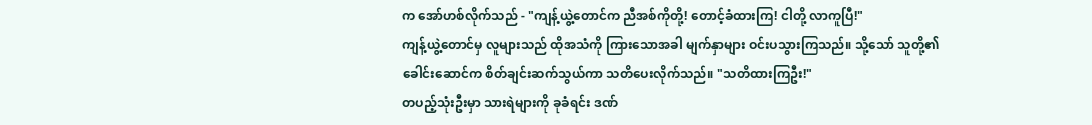က အော်ဟစ်လိုက်သည် - "ကျန့်ယွဲ့တောင်က ညီအစ်ကိုတို့! တောင့်ခံထားကြ! ငါတို့ လာကူပြီ!"
ကျန့်ယွဲ့တောင်မှ လူများသည် ထိုအသံကို ကြားသောအခါ မျက်နှာများ ဝင်းပသွားကြသည်။ သို့သော် သူတို့၏ ခေါင်းဆောင်က စိတ်ချင်းဆက်သွယ်ကာ သတိပေးလိုက်သည်။ "သတိထားကြဦး!"
တပည့်သုံးဦးမှာ သားရဲများကို ခုခံရင်း ဒဏ်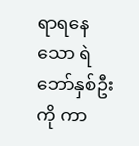ရာရနေသော ရဲဘော်နှစ်ဦးကို ကာ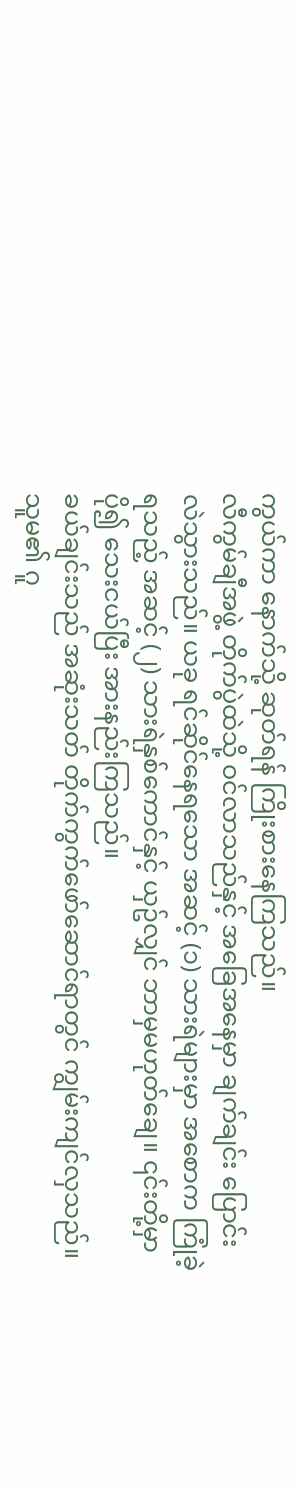ကွယ်ကာ နောက်သို့ ဆုတ်ရန် ကြိုးစားနေကြသည်။
လီကွမ်ချီအဖွဲ့ တိုက်ပွဲထဲသို့ ဝင်လာသည်နှင့် အခြေအနေမှာ ချက်ချင်း ပြောင်းလဲသွားသည်။ ယခု ရင်ဆိုင်နေရသော အဆင့် (၁) သားရဲများမှာ အစောက ကြုံခဲ့ရသည့် အဆင့် (၂) သားရဲနှစ်ကောင်နှင့် ယှဥ်လျှင် ဘာမှမဟုတ်ချေ။ ၎င်းတို့မှာ ပို၍ သေးငယ်ပြီး အားနည်းကြသည်။
ခယ်ချင်းသည် အဆုံးသတ် တိုက်ကွက်ဖော်ဆောင်ရာတွင် ကျွမ်းကျင်လှသည်။ သူမ၏ ဂူ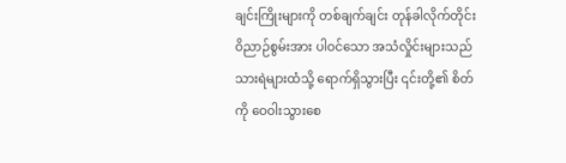ချင်းကြိုးများကို တစ်ချက်ချင်း တုန်ခါလိုက်တိုင်း ဝိညာဉ်စွမ်းအား ပါဝင်သော အသံလှိုင်းများသည် သားရဲများထံသို့ ရောက်ရှိသွားပြီး ၎င်းတို့၏ စိတ်ကို ဝေဝါးသွားစေ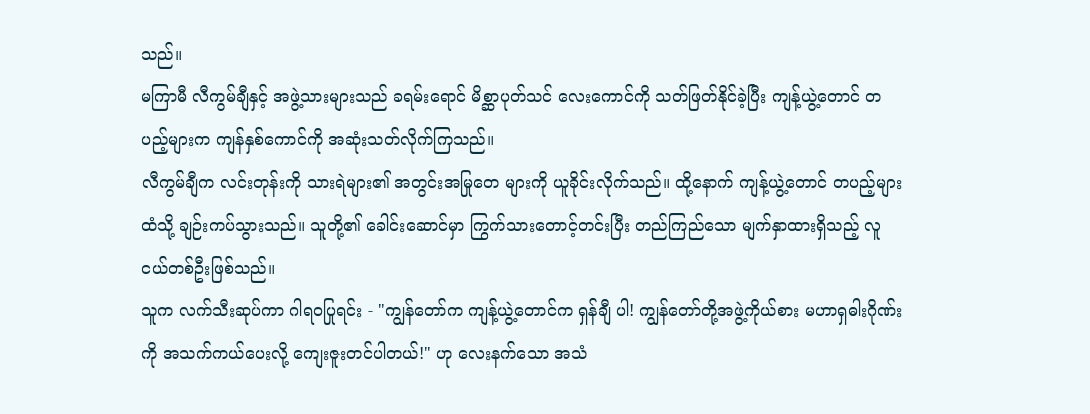သည်။
မကြာမီ လီကွမ်ချီနှင့် အဖွဲ့သားများသည် ခရမ်းရောင် မိစ္ဆာပုတ်သင် လေးကောင်ကို သတ်ဖြတ်နိုင်ခဲ့ပြီး ကျန့်ယွဲ့တောင် တပည့်များက ကျန်နှစ်ကောင်ကို အဆုံးသတ်လိုက်ကြသည်။
လီကွမ်ချီက လင်းတုန်းကို သားရဲများ၏ အတွင်းအမြုတေ များကို ယူခိုင်းလိုက်သည်။ ထို့နောက် ကျန့်ယွဲ့တောင် တပည့်များထံသို့ ချဉ်းကပ်သွားသည်။ သူတို့၏ ခေါင်းဆောင်မှာ ကြွက်သားတောင့်တင်းပြီး တည်ကြည်သော မျက်နှာထားရှိသည့် လူငယ်တစ်ဦးဖြစ်သည်။
သူက လက်သီးဆုပ်ကာ ဂါရဝပြုရင်း - "ကျွန်တော်က ကျန့်ယွဲ့တောင်က ရှန်ချီ ပါ! ကျွန်တော်တို့အဖွဲ့ကိုယ်စား မဟာရှဓါးဂိုဏ်းကို အသက်ကယ်ပေးလို့ ကျေးဇူးတင်ပါတယ်!" ဟု လေးနက်သော အသံ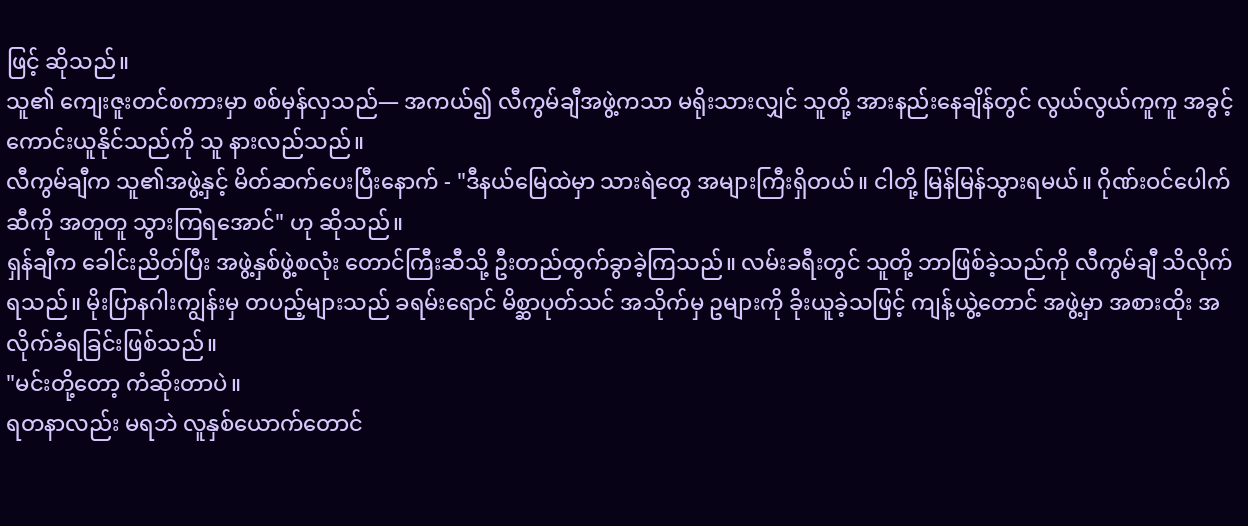ဖြင့် ဆိုသည်။
သူ၏ ကျေးဇူးတင်စကားမှာ စစ်မှန်လှသည်— အကယ်၍ လီကွမ်ချီအဖွဲ့ကသာ မရိုးသားလျှင် သူတို့ အားနည်းနေချိန်တွင် လွယ်လွယ်ကူကူ အခွင့်ကောင်းယူနိုင်သည်ကို သူ နားလည်သည်။
လီကွမ်ချီက သူ၏အဖွဲ့နှင့် မိတ်ဆက်ပေးပြီးနောက် - "ဒီနယ်မြေထဲမှာ သားရဲတွေ အများကြီးရှိတယ်။ ငါတို့ မြန်မြန်သွားရမယ်။ ဂိုဏ်းဝင်ပေါက်ဆီကို အတူတူ သွားကြရအောင်" ဟု ဆိုသည်။
ရှန်ချီက ခေါင်းညိတ်ပြီး အဖွဲ့နှစ်ဖွဲ့စလုံး တောင်ကြီးဆီသို့ ဦးတည်ထွက်ခွာခဲ့ကြသည်။ လမ်းခရီးတွင် သူတို့ ဘာဖြစ်ခဲ့သည်ကို လီကွမ်ချီ သိလိုက်ရသည်။ မိုးပြာနဂါးကျွန်းမှ တပည့်များသည် ခရမ်းရောင် မိစ္ဆာပုတ်သင် အသိုက်မှ ဥများကို ခိုးယူခဲ့သဖြင့် ကျန့်ယွဲ့တောင် အဖွဲ့မှာ အစားထိုး အလိုက်ခံရခြင်းဖြစ်သည်။
"မင်းတို့တော့ ကံဆိုးတာပဲ။
ရတနာလည်း မရဘဲ လူနှစ်ယောက်တောင်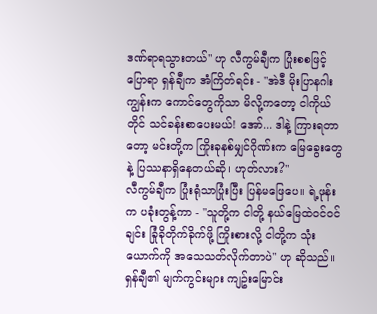ဒဏ်ရာရသွားတယ်" ဟု လီကွမ်ချီက ပြုံးစစဖြင့် ပြောရာ ရှန်ချီက အံကြိတ်ရင်း - "အဲဒီ မိုးပြာနဂါးကျွန်းက ကောင်တွေကိုသာ မိလို့ကတော့ ငါကိုယ်တိုင် သင်ခန်းစာပေးမယ်! အော်... ဒါနဲ့ ကြားရတာတော့ မင်းတို့က ကြိုးခုနစ်မျှင်ဂိုဏ်းက မြေခွေးတွေနဲ့ ပြဿနာရှိနေတယ်ဆို၊ ဟုတ်လား?"
လီကွမ်ချီက ပြုံးရုံသာပြုံးပြီး ပြန်မဖြေပေ။ ရဲ့ဖုန်းက ပခုံးတွန့်ကာ - "သူတို့က ငါတို့ နယ်မြေထဲဝင်ဝင်ချင်း ခြုံခိုတိုက်ခိုက်ဖို့ ကြိုးစားလို့ ငါတို့က သုံးယောက်ကို အသေသတ်လိုက်တာပဲ" ဟု ဆိုသည်။
ရှန်ချီ၏ မျက်ကွင်းများ ကျဥ်းမြောင်း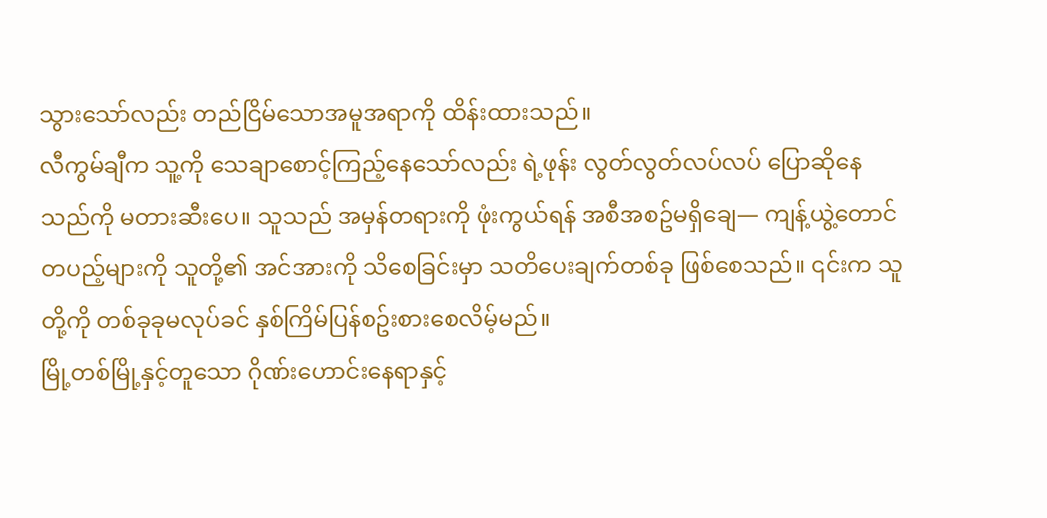သွားသော်လည်း တည်ငြိမ်သောအမူအရာကို ထိန်းထားသည်။
လီကွမ်ချီက သူ့ကို သေချာစောင့်ကြည့်နေသော်လည်း ရဲ့ဖုန်း လွတ်လွတ်လပ်လပ် ပြောဆိုနေသည်ကို မတားဆီးပေ။ သူသည် အမှန်တရားကို ဖုံးကွယ်ရန် အစီအစဥ်မရှိချေ— ကျန့်ယွဲ့တောင် တပည့်များကို သူတို့၏ အင်အားကို သိစေခြင်းမှာ သတိပေးချက်တစ်ခု ဖြစ်စေသည်။ ၎င်းက သူတို့ကို တစ်ခုခုမလုပ်ခင် နှစ်ကြိမ်ပြန်စဥ်းစားစေလိမ့်မည်။
မြို့တစ်မြို့နှင့်တူသော ဂိုဏ်းဟောင်းနေရာနှင့်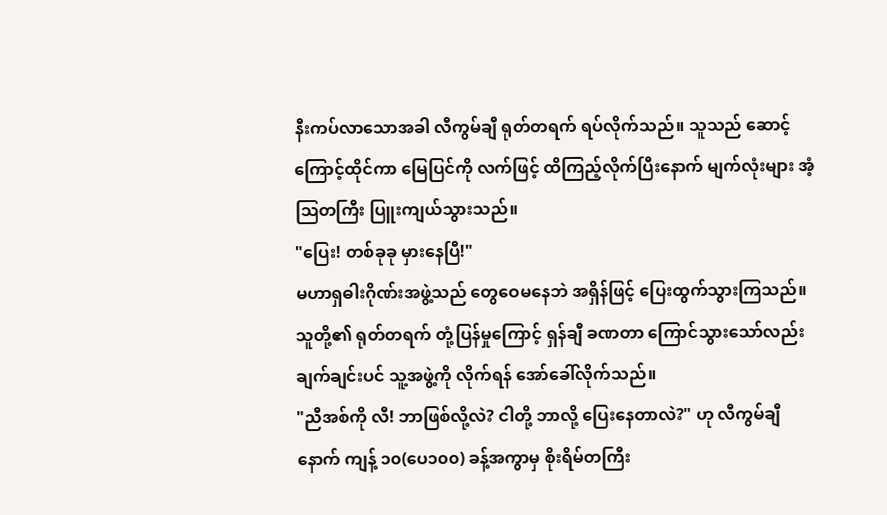နီးကပ်လာသောအခါ လီကွမ်ချီ ရုတ်တရက် ရပ်လိုက်သည်။ သူသည် ဆောင့်ကြောင့်ထိုင်ကာ မြေပြင်ကို လက်ဖြင့် ထိကြည့်လိုက်ပြီးနောက် မျက်လုံးများ အံ့ဩတကြီး ပြူးကျယ်သွားသည်။
"ပြေး! တစ်ခုခု မှားနေပြီ!"
မဟာရှဓါးဂိုဏ်းအဖွဲ့သည် တွေဝေမနေဘဲ အရှိန်ဖြင့် ပြေးထွက်သွားကြသည်။ သူတို့၏ ရုတ်တရက် တုံ့ပြန်မှုကြောင့် ရှန်ချီ ခဏတာ ကြောင်သွားသော်လည်း ချက်ချင်းပင် သူ့အဖွဲ့ကို လိုက်ရန် အော်ခေါ်လိုက်သည်။
"ညီအစ်ကို လီ! ဘာဖြစ်လို့လဲ? ငါတို့ ဘာလို့ ပြေးနေတာလဲ?" ဟု လီကွမ်ချီနောက် ကျန့် ၁၀(ပေ၁၀၀) ခန့်အကွာမှ စိုးရိမ်တကြီး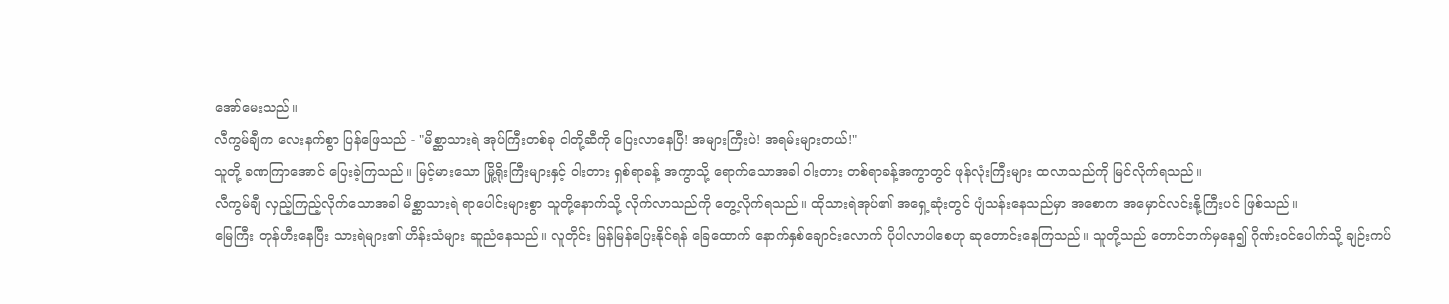အော်မေးသည်။
လီကွမ်ချီက လေးနက်စွာ ပြန်ဖြေသည် - "မိစ္ဆာသားရဲ အုပ်ကြီးတစ်ခု ငါတို့ဆီကို ပြေးလာနေပြီ! အများကြီးပဲ! အရမ်းများတယ်!"
သူတို့ ခဏကြာအောင် ပြေးခဲ့ကြသည်။ မြင့်မားသော မြို့ရိုးကြီးများနှင့် ဝါးတား ရှစ်ရာခန့် အကွာသို့ ရောက်သောအခါ ဝါးတား တစ်ရာခန့်အကွာတွင် ဖုန်လုံးကြီးများ ထလာသည်ကို မြင်လိုက်ရသည်။
လီကွမ်ချီ လှည့်ကြည့်လိုက်သောအခါ မိစ္ဆာသားရဲ ရာပေါင်းများစွာ သူတို့နောက်သို့ လိုက်လာသည်ကို တွေ့လိုက်ရသည်။ ထိုသားရဲအုပ်၏ အရှေ့ဆုံးတွင် ပျံသန်းနေသည်မှာ အစောက အမှောင်လင်းနို့ကြီးပင် ဖြစ်သည်။
မြေကြီး တုန်ဟီးနေပြီး သားရဲများ၏ ဟိန်းသံများ ဆူညံနေသည်။ လူတိုင်း မြန်မြန်ပြေးနိုင်ရန် ခြေထောက် နောက်နှစ်ချောင်းလောက် ပိုပါလာပါစေဟု ဆုတောင်းနေကြသည်။ သူတို့သည် တောင်ဘက်မှနေ၍ ဂိုဏ်းဝင်ပေါက်သို့ ချဉ်းကပ်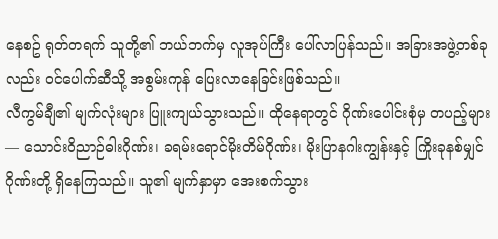နေစဥ် ရုတ်တရက် သူတို့၏ ဘယ်ဘက်မှ လူအုပ်ကြီး ပေါ်လာပြန်သည်။ အခြားအဖွဲ့တစ်ခုလည်း ဝင်ပေါက်ဆီသို့ အစွမ်းကုန် ပြေးလာနေခြင်းဖြစ်သည်။
လီကွမ်ချီ၏ မျက်လုံးများ ပြူးကျယ်သွားသည်။ ထိုနေရာတွင် ဂိုဏ်းပေါင်းစုံမှ တပည့်များ— သောင်းဝိညာဉ်ဓါးဂိုဏ်း၊ ခရမ်းရောင်မိုးတိမ်ဂိုဏ်း၊ မိုးပြာနဂါးကျွန်းနှင့် ကြိုးခုနစ်မျှင်ဂိုဏ်းတို့ ရှိနေကြသည်။ သူ၏ မျက်နှာမှာ အေးစက်သွား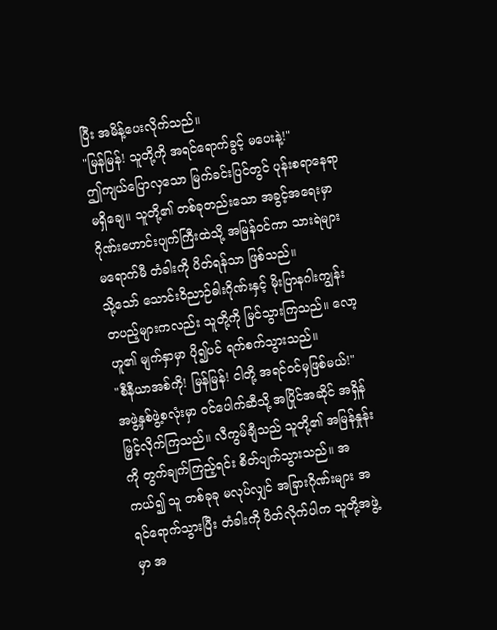ပြီး အမိန့်ပေးလိုက်သည်။
"မြန်မြန်! သူတို့ကို အရင်ရောက်ခွင့် မပေးနဲ့!"
ဤကျယ်ပြောလှသော မြက်ခင်းပြင်တွင် ပုန်းစရာနေရာ မရှိချေ။ သူတို့၏ တစ်ခုတည်းသော အခွင့်အရေးမှာ ဂိုဏ်းဟောင်းပျက်ကြီးထဲသို့ အမြန်ဝင်ကာ သားရဲများ မရောက်မီ တံခါးကို ပိတ်ရန်သာ ဖြစ်သည်။
သို့သော် သောင်းဝိညာဉ်ဓါးဂိုဏ်းနှင့် မိုးပြာနဂါးကျွန်း တပည့်များကလည်း သူတို့ကို မြင်သွားကြသည်။ လော့ဟူ၏ မျက်နှာမှာ ပို၍ပင် ရက်စက်သွားသည်။
"စီနီယာအစ်ကို! မြန်မြန်! ငါတို့ အရင်ဝင်မှဖြစ်မယ်!"
အဖွဲ့နှစ်ဖွဲ့စလုံးမှာ ဝင်ပေါက်ဆီသို့ အပြိုင်အဆိုင် အရှိန်မြှင့်လိုက်ကြသည်။ လီကွမ်ချီသည် သူတို့၏ အမြန်နှုန်းကို တွက်ချက်ကြည့်ရင်း စိတ်ပျက်သွားသည်။ အကယ်၍ သူ တစ်ခုခု မလုပ်လျှင် အခြားဂိုဏ်းများ အရင်ရောက်သွားပြီး တံခါးကို ပိတ်လိုက်ပါက သူတို့အဖွဲ့မှာ အ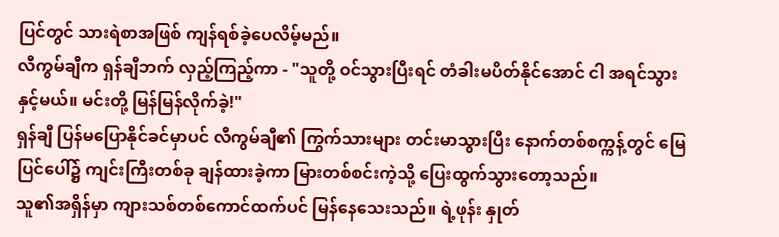ပြင်တွင် သားရဲစာအဖြစ် ကျန်ရစ်ခဲ့ပေလိမ့်မည်။
လီကွမ်ချီက ရှန်ချီဘက် လှည့်ကြည့်ကာ - "သူတို့ ဝင်သွားပြီးရင် တံခါးမပိတ်နိုင်အောင် ငါ အရင်သွားနှင့်မယ်။ မင်းတို့ မြန်မြန်လိုက်ခဲ့!"
ရှန်ချီ ပြန်မပြောနိုင်ခင်မှာပင် လီကွမ်ချီ၏ ကြွက်သားများ တင်းမာသွားပြီး နောက်တစ်စက္ကန့်တွင် မြေပြင်ပေါ်၌ ကျင်းကြီးတစ်ခု ချန်ထားခဲ့ကာ မြားတစ်စင်းကဲ့သို့ ပြေးထွက်သွားတော့သည်။
သူ၏အရှိန်မှာ ကျားသစ်တစ်ကောင်ထက်ပင် မြန်နေသေးသည်။ ရဲ့ဖုန်း နှုတ်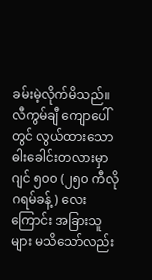ခမ်းမဲ့လိုက်မိသည်။
လီကွမ်ချီ ကျောပေါ်တွင် လွယ်ထားသော ဓါးခေါင်းတလားမှာ ဂျင် ၅၀၀ (၂၅၀ ကီလိုဂရမ်ခန့်) လေးကြောင်း အခြားသူများ မသိသော်လည်း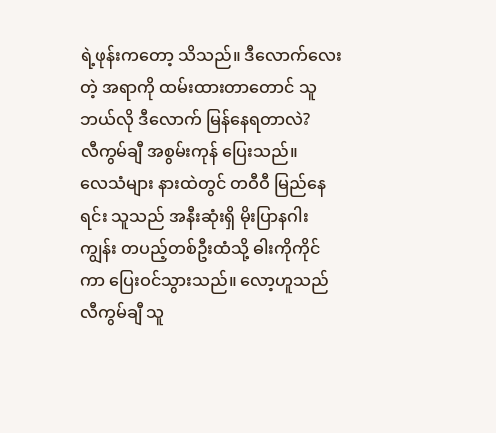ရဲ့ဖုန်းကတော့ သိသည်။ ဒီလောက်လေးတဲ့ အရာကို ထမ်းထားတာတောင် သူ ဘယ်လို ဒီလောက် မြန်နေရတာလဲ?
လီကွမ်ချီ အစွမ်းကုန် ပြေးသည်။
လေသံများ နားထဲတွင် တဝီဝီ မြည်နေရင်း သူသည် အနီးဆုံးရှိ မိုးပြာနဂါးကျွန်း တပည့်တစ်ဦးထံသို့ ဓါးကိုကိုင်ကာ ပြေးဝင်သွားသည်။ လော့ဟူသည် လီကွမ်ချီ သူ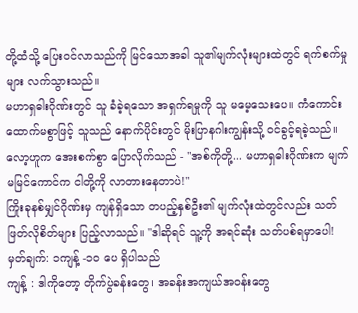တို့ထံသို့ ပြေးဝင်လာသည်ကို မြင်သောအခါ သူ၏မျက်လုံးများထဲတွင် ရက်စက်မှုများ လက်သွားသည်။
မဟာရှဓါးဂိုဏ်းတွင် သူ ခံခဲ့ရသော အရှက်ရမှုကို သူ မမေ့သေးပေ။ ကံကောင်းထောက်မစွာဖြင့် သူသည် နောက်ပိုင်းတွင် မိုးပြာနဂါးကျွန်းသို့ ဝင်ခွင့်ရခဲ့သည်။
လော့ဟူက အေးစက်စွာ ပြောလိုက်သည် - "အစ်ကိုတို့... မဟာရှဓါးဂိုဏ်းက မျက်မမြင်ကောင်က ငါတို့ကို လာတားနေတာပဲ!"
ကြိုးခုနစ်မျှင်ဂိုဏ်းမှ ကျန်ရှိသော တပည့်နှစ်ဦး၏ မျက်လုံးထဲတွင်လည်း သတ်ဖြတ်လိုစိတ်များ ပြည့်လာသည်။ "ဒါဆိုရင် သူ့ကို အရင်ဆုံး သတ်ပစ်ရမှာပေါ!
မှတ်ချက်: ၁ကျန့် -၁၀ ပေ ရှိပါသည်
ကျန့် : ဒါကိုတော့ တိုက်ပွဲခန်းတွေ၊ အခန်းအကျယ်အဝန်းတွေ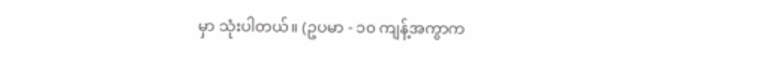မှာ သုံးပါတယ်။ (ဥပမာ - ၁၀ ကျန့်အကွာက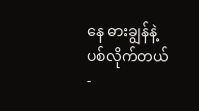နေ ဓားချွန်နဲ့ ပစ်လိုက်တယ် -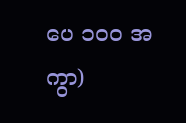ပေ ၁၀၀ အကွာ)